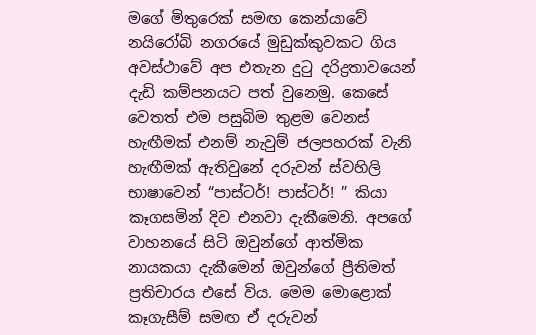මගේ මිතුරෙක් සමඟ කෙන්යාවේ නයිරෝබි නගරයේ මුඩුක්කුවකට ගිය අවස්ථාවේ අප එතැන දුටු දරිද්‍රතාවයෙන් දැඩි කම්පනයට පත් වුනෙමු. කෙසේ වෙතත් එම පසුබිම තුළම වෙනස් හැඟීමක් එනම් නැවුම් ජලපහරක් වැනි හැඟීමක් ඇතිවුනේ දරුවන් ස්වහිලි භාෂාවෙන් “පාස්ටර්! පාස්ටර්! ” කියා කෑගසමින් දිව එනවා දැකීමෙනි. අපගේ වාහනයේ සිටි ඔවුන්ගේ ආත්මික නායකයා දැකීමෙන් ඔවුන්ගේ ප්‍රීතිමත් ප්‍රතිචාරය එසේ විය. මෙම මොළොක් කෑගැසීම් සමඟ ඒ දරුවන්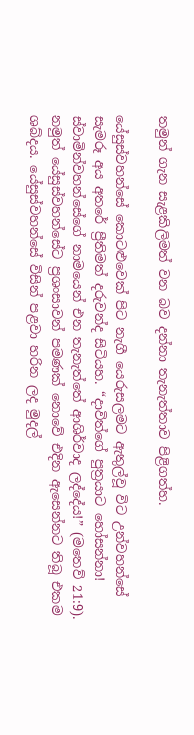තමුන් ගැන සැළකිලිමත් වන බව දන්නා තැනැත්තාව පිළිගත්හ.

යේසුස්වහන්සේ කොටළුවෙක් පිට නැගී යෙරුසලමට ඇතුල්වූ විට උන්වහන්සේ සැමරූ අය අතරේ ප්‍රීතිමත් දරුවන්ද සිටියහ. “දාවිත්ගේ පුත්‍රයාට හෝසන්නා! ස්වාමින්වහන්සේගේ නාමයෙන් එන තැනැත්තේ ආශිර්වාද ලද්දේය!” (මතෙව් 21:9). නමුත් යේසුස්වහන්සේට ප්‍රශංසාවන් පමණක් නොවේ එදින ඇසෙන්නට තිබූ එකම ශබ්දය. යේසුස්වහන්සේ විසින් පළවා හරින ලද මුදල්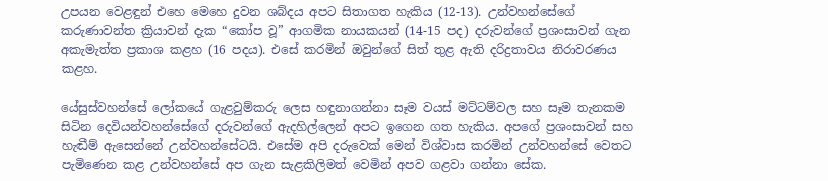උපයන වෙළඳුන් එහෙ මෙහෙ දුවන ශබ්දය අපට සිතාගත හැකිය (12-13). උන්වහන්සේගේ කරුණාවන්ත ක්‍රියාවන් දැක “කෝප වූ” ආගමික නායකයන් (14-15 පද) දරුවන්ගේ ප්‍රශංසාවන් ගැන අකැමැත්ත ප්‍රකාශ කළහ (16 පදය). එසේ කරමින් ඔවුන්ගේ සිත් තුළ ඇති දරිද්‍රතාවය නිරාවරණය කළහ.

යේසුස්වහන්සේ ලෝකයේ ගැළවුම්කරු ලෙස හඳුනාගන්නා සෑම වයස් මට්ටම්වල සහ සෑම තැනකම සිටින දෙවියන්වහන්සේගේ දරුවන්ගේ ඇදහිල්ලෙන් අපට ඉගෙන ගත හැකිය. අපගේ ප්‍රශංසාවන් සහ හැඬීම් ඇසෙන්නේ උන්වහන්සේටයි. එසේම අපි දරුවෙක් මෙන් විශ්වාස කරමින් උන්වහන්සේ වෙතට පැමිණෙන කළ උන්වහන්සේ අප ගැන සැළකිලිමත් වෙමින් අපව ගළවා ගන්නා සේක.